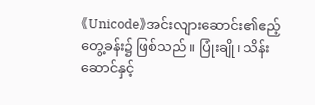《Unicode》အင်းလျားဆောင်း၏ဧည့်တွေ့ခန်း၌ ဖြစ်သည်။ ပြုံးချို၊ သိန်းဆောင်နှင့်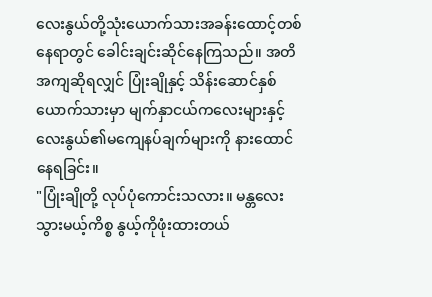လေးနွယ်တို့သုံးယောက်သားအခန်းထောင့်တစ်နေရာတွင် ခေါင်းချင်းဆိုင်နေကြသည်။ အတိအကျဆိုရလျှင် ပြုံးချိုနှင့် သိန်းဆောင်နှစ်ယောက်သားမှာ မျက်နှာငယ်ကလေးများနှင့် လေးနွယ်၏မကျေနပ်ချက်များကို နားထောင်နေရခြင်း။
"ပြုံးချိုတို့ လုပ်ပုံကောင်းသလား။ မန္တလေးသွားမယ့်ကိစ္စ နွယ့်ကိုဖုံးထားတယ်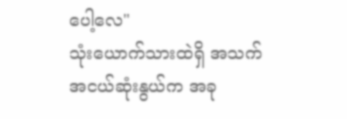ပေါ့လေ"
သုံးယောက်သားထဲရှိ အသက်အငယ်ဆုံးနွယ်က အခု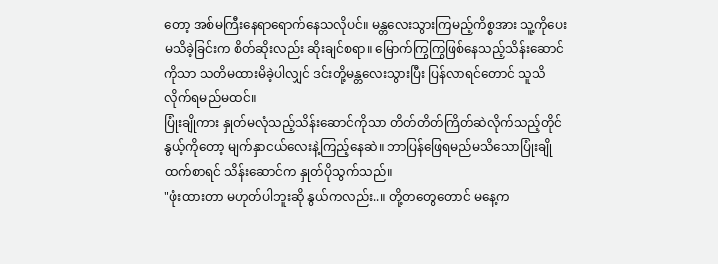တော့ အစ်မကြီးနေရာရောက်နေသလိုပင်။ မန္တလေးသွားကြမည့်ကိစ္စအား သူ့ကိုပေးမသိခဲ့ခြင်းက စိတ်ဆိုးလည်း ဆိုးချင်စရာ။ မြောက်ကြွကြွဖြစ်နေသည့်သိန်းဆောင်ကိုသာ သတိမထားမိခဲ့ပါလျှင် ဒင်းတို့မန္တလေးသွားပြီး ပြန်လာရင်တောင် သူသိလိုက်ရမည်မထင်။
ပြုံးချိုကား နှုတ်မလုံသည့်သိန်းဆောင်ကိုသာ တိတ်တိတ်ကြိတ်ဆဲလိုက်သည့်တိုင် နွယ့်ကိုတော့ မျက်နှာငယ်လေးနဲ့ကြည့်နေဆဲ။ ဘာပြန်ဖြေရမည်မသိသောပြုံးချိုထက်စာရင် သိန်းဆောင်က နှုတ်ပိုသွက်သည်။
"ဖုံးထားတာ မဟုတ်ပါဘူးဆို နွယ်ကလည်း..။ တို့တတွေတောင် မနေ့က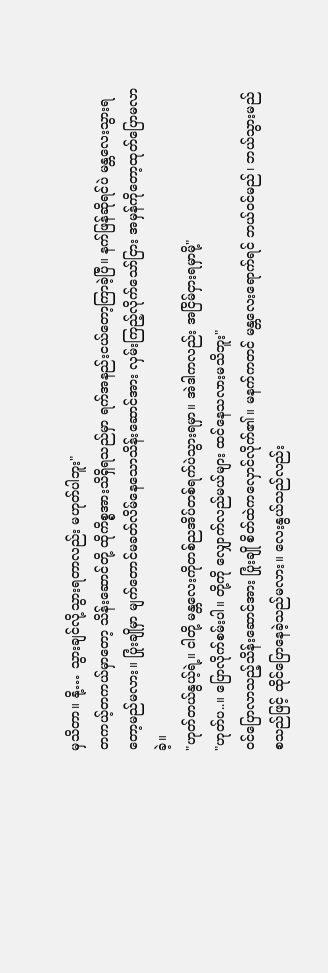မှသိတာ။ နို့… သွားချင်လို့သွားရတာလည်း မဟုတ်ပါဘူး"
တကယ့်တကယ်မှာတော့ သိန်းဆောင်တို့ ထိုကိစ္စအားသိရှိရသည်မှာ ရက်အနည်းငယ်တော့ကြာခဲ့ပြီ။ နက်ဖြန်ဆိုရင်ပဲ မန္တလေးသွားရတော့မည်မလား။ ပြုံးချိုမှာ မျက်တောင်မခတ်လိမ်နေသောသိန်းဆောင်အား လှမ်းကြည့်လိုက်သော်ငြား အမှန်ကိုတော့ထုတ်ပြောမလာခဲ့။
"ဟုတ်တယ်နွယ့်ရဲ့။ ငါတို့ မန္တလေးကိုတစ်ညအိပ်တစ်ရက်ပဲသွားရမှာ။ အဲဒါကလည်း အငြိမ်ငှားရမှာမို့"
"ဟုတ်ပ..။ ပြောလိုက်စမ်းပါ။ တို့ကို လျှောက်လည်မယ်များ ထင်နေသလားမသိဘူး"
ဝင်ပြောလာသည့်သိန်းဆောင်အား ပြုံးချို စိတ်ထဲကလှောင်လိုက်၏။ မနက်ကတင် မန္တလေးရောက်ရင် ဘယ်ဝင်မည်၊ ဘယ်သွားမည် စသည်ဖြင့် ထိုင်ပြောနေခဲ့သည်မလား။ လေးနွယ်သည်လည်း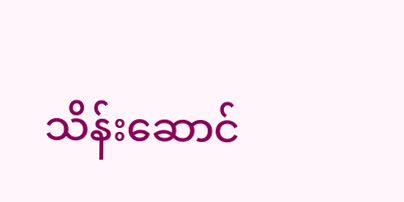သိန်းဆောင်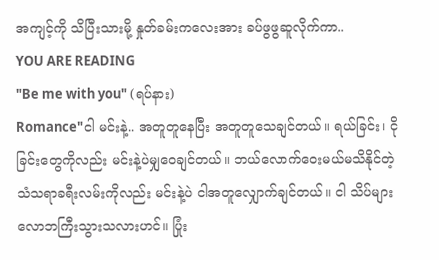အကျင့်ကို သိပြီးသားမို့ နှုတ်ခမ်းကလေးအား ခပ်ဖွဖွဆူလိုက်ကာ..
YOU ARE READING
"Be me with you" (ရပ်နား)
Romance"ငါ မင်းနဲ့.. အတူတူနေပြီး အတူတူသေချင်တယ်။ ရယ်ခြင်း၊ ငိုခြင်းတွေကိုလည်း မင်းနဲ့ပဲမျှဝေချင်တယ်။ ဘယ်လောက်ဝေးမယ်မသိနိုင်တဲ့ သံသရာခရီးလမ်းကိုလည်း မင်းနဲ့ပဲ ငါအတူလျှောက်ချင်တယ်။ ငါ သိပ်များလောဘကြီးသွားသလားဟင်။ ပြုံး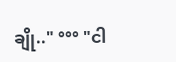ချို.." °°° "ငါ